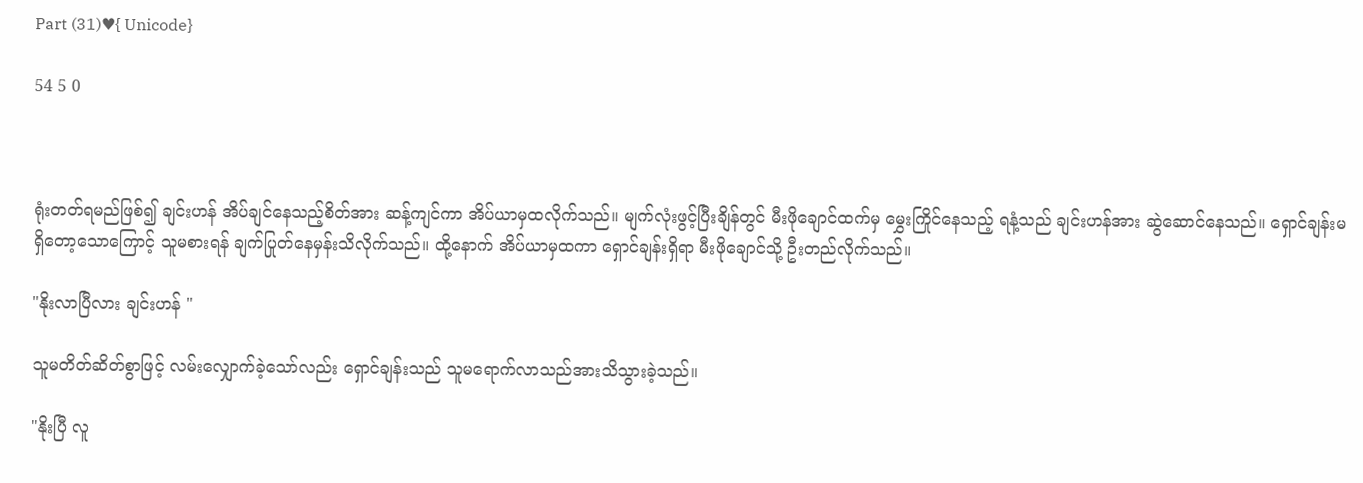Part (31)♥{ Unicode}

54 5 0



ရုံးတတ်ရမည်ဖြစ်၍ ချင်းဟန် အိပ်ချင်နေသည့်စိတ်အား ဆန့်ကျင်ကာ အိပ်ယာမှထလိုက်သည်။ မျက်လုံးဖွင့်ပြီးချိန်တွင် မီးဖိုချောင်ထက်မှ မွှေးကြိုင်နေသည့် ရနံ့သည် ချင်းဟန်အား ဆွဲဆောင်နေသည်။ ရှောင်ချန်းမရှိတော့သောကြောင့် သူမစားရန် ချက်ပြုတ်နေမှန်းသိလိုက်သည်။ ထို့နောက် အိပ်ယာမှထကာ ရှောင်ချန်းရှိရာ မီးဖိုချောင်သို့ ဦးတည်လိုက်သည်။

"နိုးလာပြီလား ချင်းဟန် "

သူမတိတ်ဆိတ်စွာဖြင့် လမ်းလျှောက်ခဲ့သော်လည်း ရှောင်ချန်းသည် သူမရောက်လာသည်အားသိသွားခဲ့သည်။

"နိုးပြီ လူ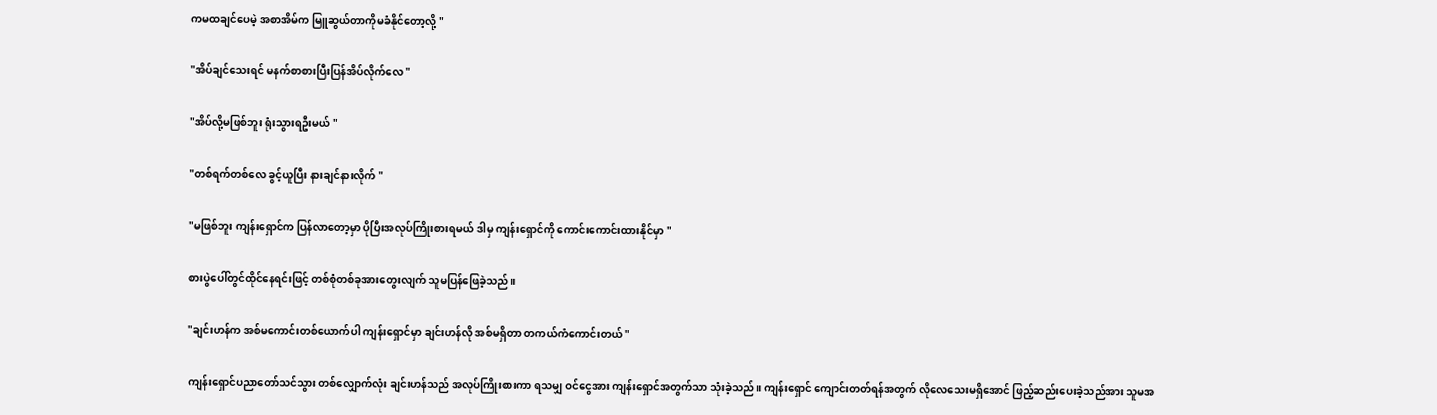ကမထချင်ပေမဲ့ အစာအိမ်က မြူဆွယ်တာကိုမခံနိုင်တော့လို့ "

"အိပ်ချင်သေးရင် မနက်စာစားပြီးပြန်အိပ်လိုက်လေ "

"အိပ်လို့မဖြစ်ဘူး ရုံးသွားရဦးမယ် "

"တစ်ရက်တစ်လေ ခွင့်ယူပြီး နားချင်နားလိုက် "

"မဖြစ်ဘူး ကျန်းရှောင်က ပြန်လာတော့မှာ ပိုပြီးအလုပ်ကြိုးစားရမယ် ဒါမှ ကျန်းရှောင်ကို ကောင်းကောင်းထားနိုင်မှာ "

စားပွဲပေါ်တွင်ထိုင်နေရင်းဖြင့် တစ်စုံတစ်ခုအားတွေးလျက် သူမပြန်ဖြေခဲ့သည်။

"ချင်းဟန်က အစ်မကောင်းတစ်ယောက်ပါ ကျန်းရှောင်မှာ ချင်းဟန်လို အစ်မရှိတာ တကယ်ကံကောင်းတယ် "

ကျန်းရှောင်ပညာတော်သင်သွား တစ်လျှောက်လုံး ချင်းဟန်သည် အလုပ်ကြိုးစားကာ ရသမျှ ဝင်ငွေအား ကျန်းရှောင်အတွက်သာ သုံးခဲ့သည်။ ကျန်းရှောင် ကျောင်းတတ်ရန်အတွက် လိုလေသေးမရှိအောင် ဖြည့်ဆည်းပေးခဲ့သည်အား သူမအ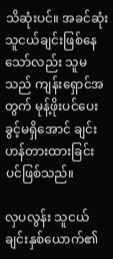သိဆုံးပင်။ အခင်ဆုံးသူငယ်ချင်းဖြစ်နေသော်လည်း သူမသည် ကျန်းရှောင်အတွက် မုန့်ဖိုးပင်ပေးခွင့်မရှိအောင် ချင်းဟန်တားထားခြင်းပင်ဖြစ်သည်။

လှပလွန်း သူငယ်ချင်းနှစ်ယောက်၏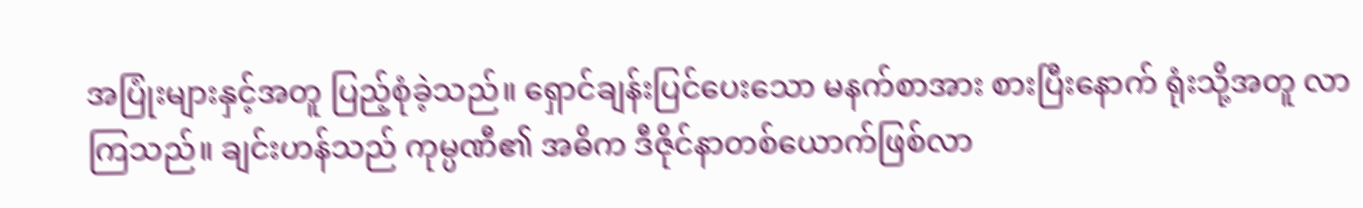အပြုံးများနှင့်အတူ ပြည့်စုံခဲ့သည်။ ရှောင်ချန်းပြင်ပေးသော မနက်စာအား စားပြီးနောက် ရုံးသို့အတူ လာကြသည်။ ချင်းဟန်သည် ကုမ္ပဏီ၏ အဓိက ဒီဇိုင်နာတစ်ယောက်ဖြစ်လာ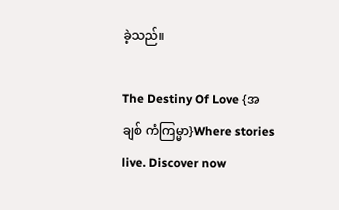ခဲ့သည်။

The Destiny Of Love {အချစ် ကံကြမ္မာ}Where stories live. Discover now